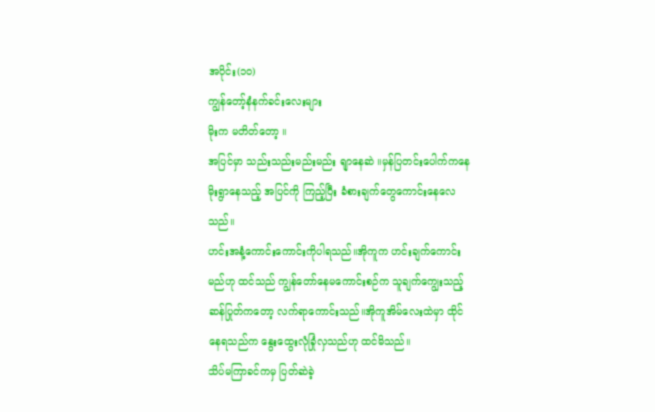အပိုင်း(၁၀)
ကျွန်တော့်နံနက်ခင်းလေးများ
မိုးက မတိတ်တော့ ။
အပြင်မှာ သည်းသည်းမည်းမည်း ရျာနေဆဲ ။မှန်ပြတင်းပေါက်ကနေ မိုးရွာနေသည့် အပြင်ကို ကြည့်ပြီး ခံစားချက်တွေကောင်းနေလေသည်။
ဟင်းအနံ့ကောင်းကောင်းကိုပါရသည်။အိုကူက ဟင်းချက်ကောင်းမည်ဟု ထင်သည် ကျွန်တော်နေမကောင်းစဉ်က သူချက်ကျွေးသည့် ဆန်ပြုတ်ကတော့ လက်ရာကောင်းသည်။အိုကူအိမ်လေးထဲမှာ ထိုင်နေရသည်က နွေးထွေးလုံခြုံလှသည်ဟု ထင်မိသည်။
သိပ်မကြာခင်ကမှ ပြတ်ဆဲခဲ့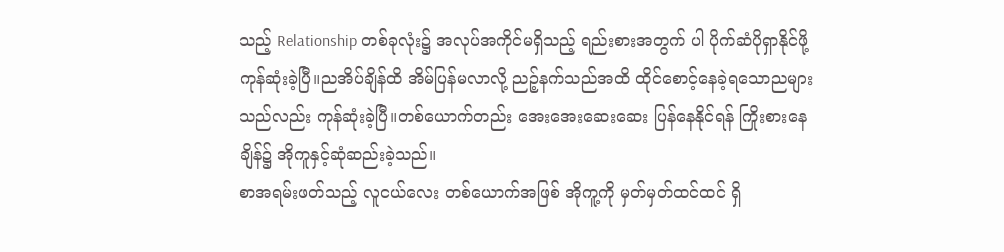သည့် Relationship တစ်ခုလုံး၌ အလုပ်အကိုင်မရှိသည့် ရည်းစားအတွက် ပါ ပိုက်ဆံပိုရှာနိုင်ဖို့ ကုန်ဆုံးခဲ့ပြီ။ညအိပ်ချိန်ထိ အိမ်ပြန်မလာလို့ ညဉ့်နက်သည်အထိ ထိုင်စောင့်နေခဲ့ရသောညများသည်လည်း ကုန်ဆုံးခဲ့ပြီ။တစ်ယောက်တည်း အေးအေးဆေးဆေး ပြန်နေနိုင်ရန် ကြိုးစားနေချိန်၌ အိုကူနှင့်ဆုံဆည်းခဲ့သည်။
စာအရမ်းဖတ်သည့် လူငယ်လေး တစ်ယောက်အဖြစ် အိုကူ့ကို မှတ်မှတ်ထင်ထင် ရှိ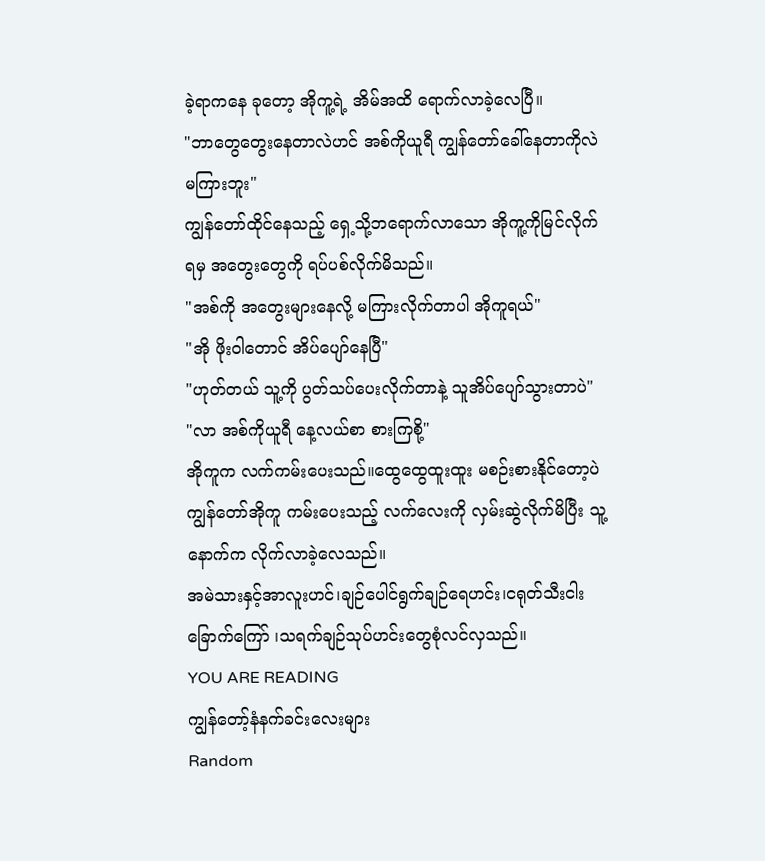ခဲ့ရာကနေ ခုတော့ အိုကူ့ရဲ့ အိမ်အထိ ရောက်လာခဲ့လေပြီ။
"ဘာတွေတွေးနေတာလဲဟင် အစ်ကိုယူရီ ကျွန်တော်ခေါ်နေတာကိုလဲ မကြားဘူး"
ကျွန်တော်ထိုင်နေသည့် ရှေ့သို့ဘရောက်လာသော အိုကူ့ကိုမြင်လိုက်ရမှ အတွေးတွေကို ရပ်ပစ်လိုက်မိသည်။
"အစ်ကို အတွေးများနေလို့ မကြားလိုက်တာပါ အိုကူရယ်"
"အို ဖိုးဝါတောင် အိပ်ပျော်နေပြီ"
"ဟုတ်တယ် သူ့ကို ပွတ်သပ်ပေးလိုက်တာနဲ့ သူအိပ်ပျော်သွားတာပဲ"
"လာ အစ်ကိုယူရီ နေ့လယ်စာ စားကြစို့"
အိုကူက လက်ကမ်းပေးသည်။ထွေထွေထူးထူး မစဉ်းစားနိုင်တော့ပဲ ကျွန်တော်အိုကူ ကမ်းပေးသည့် လက်လေးကို လှမ်းဆွဲလိုက်မိပြီး သူ့နောက်က လိုက်လာခဲ့လေသည်။
အမဲသားနှင့်အာလူးဟင်၊ချဉ်ပေါင်ရွက်ချဉ်ရေဟင်း၊ငရုတ်သီးငါးခြောက်ကြော် ၊သရက်ချဉ်သုပ်ဟင်းတွေစုံလင်လှသည်။
YOU ARE READING
ကျွန်တော့်နံနက်ခင်းလေးများ
Random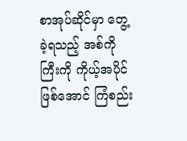စာအုပ်ဆိုင်မှာ တွေ့ခဲ့ရသည့် အစ်ကိုကြီးကို ကိုယ့်အပိုင်ဖြစ်အောင် ကြံစည်း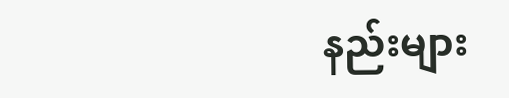နည်းများ